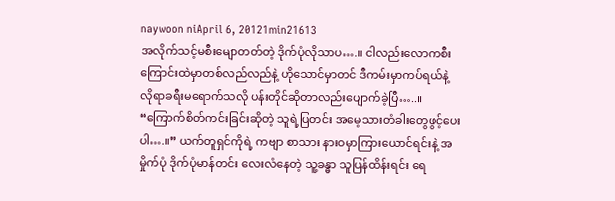naywoon niApril 6, 20121min21613
အလိုက်သင့်မစီးမျောတတ်တဲ့ ဒိုက်ပုံလိုသာပ….။ ငါလည်းလောကစီးကြောင်းထဲမှာတစ်လည်လည်နဲ့ ဟိုသောင်မှာတင် ဒီကမ်းမှာကပ်ရယ်နဲ့ လိုရာခရီးမရောက်သလို ပန်းတိုင်ဆိုတာလည်းပျောက်ခဲ့ပြီ…..။ “ကြောက်စိတ်ကင်းခြင်းဆိုတဲ့ သူရဲ့ပြတင်း အမေ့သားတံခါးတွေဖွင့်ပေးပါ….။” ယက်တူရှင်ကိုရဲ့ ကဗျာ စာသား နားဝမှာကြားယောင်ရင်းနဲ့ အမှိုက်ပုံ ဒိုက်ပုံမာန်တင်း လေးလံနေတဲ့ သူ့ခန္ဓာ သူပြန်ထိန်းရင်း ရေ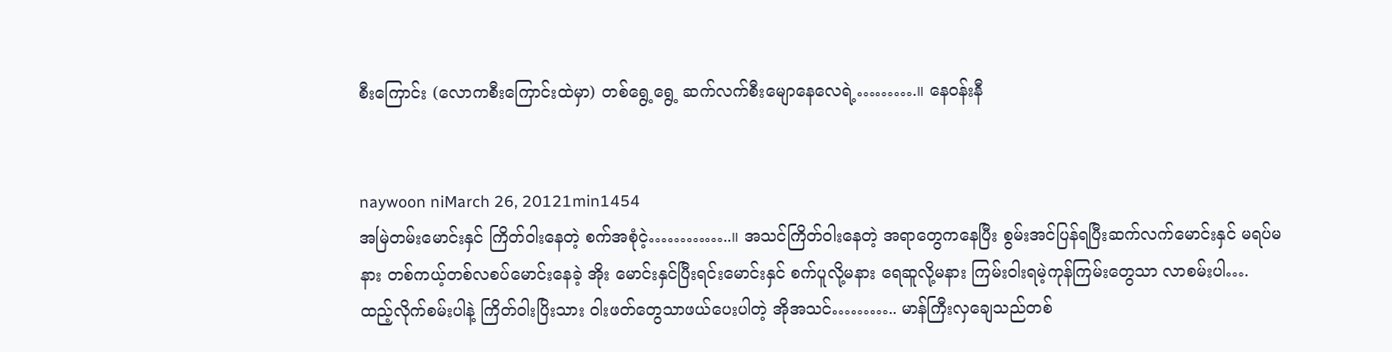စီးကြောင်း (လောကစီးကြောင်းထဲမှာ) တစ်ရွေ့ရွေ့ ဆက်လက်စီးမျောနေလေရဲ့……….။ နေဝန်းနီ


naywoon niMarch 26, 20121min1454
အမြဲတမ်းမောင်းနှင် ကြိတ်ဝါးနေတဲ့ စက်အစုံငဲ့…………..။ အသင်ကြိတ်ဝါးနေတဲ့ အရာတွေကနေပြီး စွမ်းအင်ပြန်ရပြီးဆက်လက်မောင်းနှင် မရပ်မနား တစ်ကယ့်တစ်လစပ်မောင်းနေခဲ့ အိုး မောင်းနှင်ပြီးရင်းမောင်းနှင် စက်ပူလို့မနား ရေဆူလို့မနား ကြမ်းဝါးရမဲ့ကုန်ကြမ်းတွေသာ လာစမ်းပါ…. ထည့်လိုက်စမ်းပါနဲ့ ကြိတ်ဝါးပြိးသား ဝါးဖတ်တွေသာဖယ်ပေးပါတဲ့ အိုအသင်……….. မာန်ကြီးလှချေသည်တစ်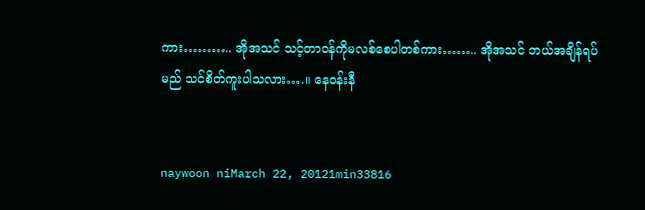ကား……….. အိုအသင် သင့်တာဝန်ကိုမလစ်စေပါတစ်ကား…….. အိုအသင် ဘယ်အချိန်ရပ်မည် သင်စိတ်ကူးပါသလား….။ နေဝန်းနီ


naywoon niMarch 22, 20121min33816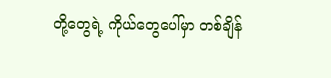တို့တွေရဲ့ ကိုယ်တွေပေါ်မှာ တစ်ချိန်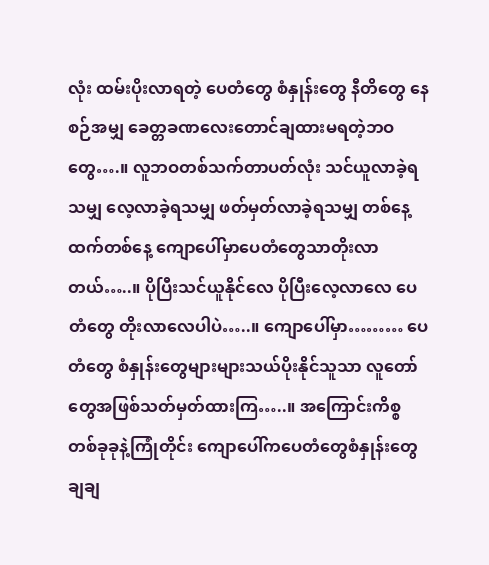လုံး ထမ်းပိုးလာရတဲ့ ပေတံတွေ စံနှုန်းတွေ နီတိတွေ နေစဉ်အမျှ ခေတ္တခဏလေးတောင်ချထားမရတဲ့ဘဝတွေ….။ လူဘဝတစ်သက်တာပတ်လုံး သင်ယူလာခဲ့ရသမျှ လေ့လာခဲ့ရသမျှ ဖတ်မှတ်လာခဲ့ရသမျှ တစ်နေ့ထက်တစ်နေ့ ကျောပေါ်မှာပေတံတွေသာတိုးလာတယ်…..။ ပိုပြီးသင်ယူနိုင်လေ ပိုပြီးလေ့လာလေ ပေတံတွေ တိုးလာလေပါပဲ…..။ ကျောပေါ်မှာ……… ပေတံတွေ စံနှုန်းတွေများများသယ်ပိုးနိုင်သူသာ လူတော်တွေအဖြစ်သတ်မှတ်ထားကြ…..။ အကြောင်းကိစ္စတစ်ခုခုနဲ့ကြုံတိုင်း ကျောပေါ်ကပေတံတွေစံနှုန်းတွေချချ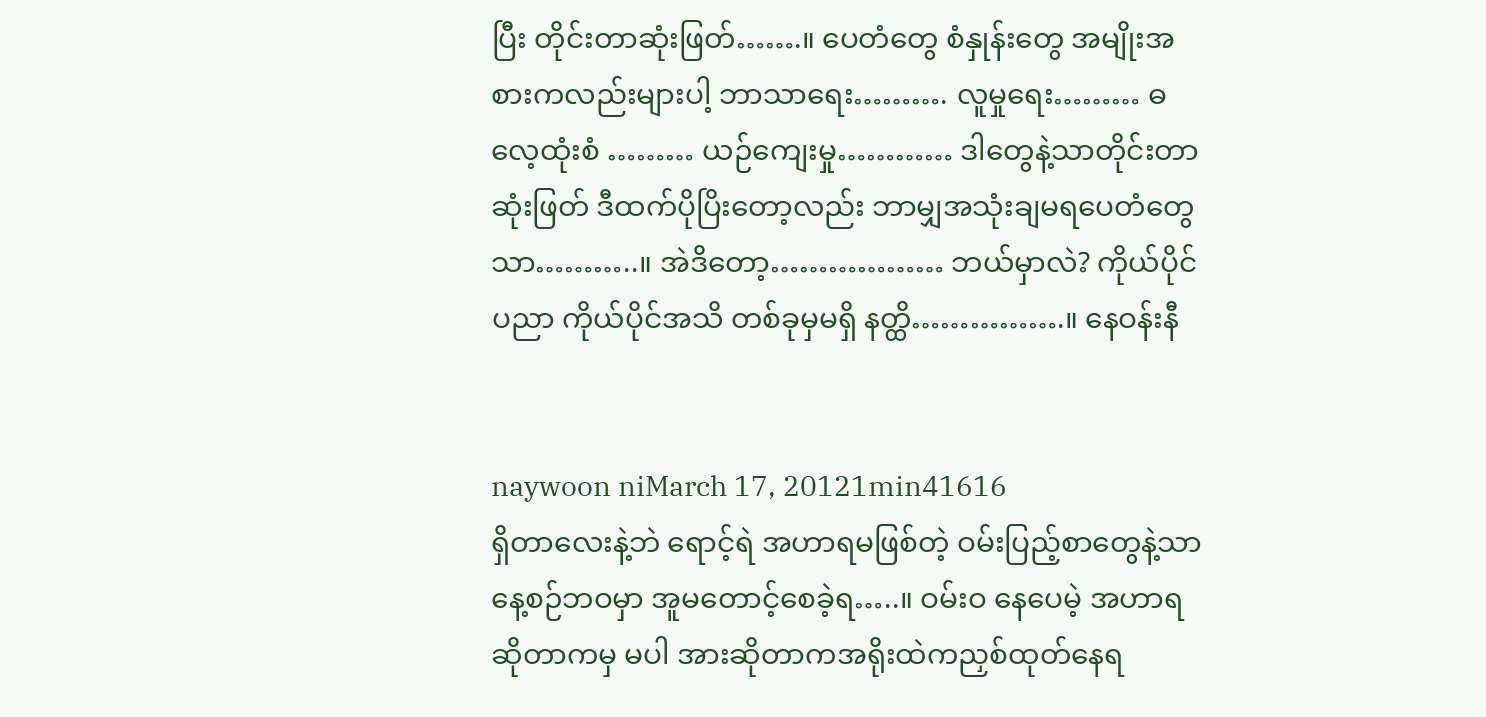ပြီး တိုင်းတာဆုံးဖြတ်…….။ ပေတံတွေ စံနှုန်းတွေ အမျိုးအစားကလည်းများပါ့ ဘာသာရေး………. လူမှုရေး……… ဓလေ့ထုံးစံ ……… ယဉ်ကျေးမှု………… ဒါတွေနဲ့သာတိုင်းတာဆုံးဖြတ် ဒီထက်ပိုပြိးတော့လည်း ဘာမျှအသုံးချမရပေတံတွေသာ………..။ အဲဒိတော့……………… ဘယ်မှာလဲ? ကိုယ်ပိုင်ပညာ ကိုယ်ပိုင်အသိ တစ်ခုမှမရှိ နတ္ထိ…………….။ နေဝန်းနီ


naywoon niMarch 17, 20121min41616
ရှိတာလေးနဲ့ဘဲ ရောင့်ရဲ အဟာရမဖြစ်တဲ့ ဝမ်းပြည့်စာတွေနဲ့သာ နေ့စဉ်ဘဝမှာ အူမတောင့်စေခဲ့ရ…..။ ဝမ်းဝ နေပေမဲ့ အဟာရဆိုတာကမှ မပါ အားဆိုတာကအရိုးထဲကညှစ်ထုတ်နေရ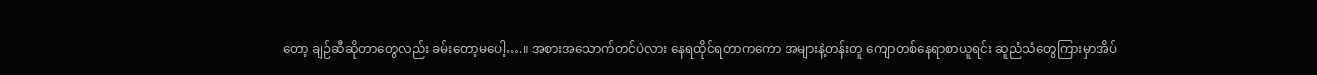တော့ ချဉ်ဆီဆိုတာတွေလည်း ခမ်းတော့မပေါ့….။ အစားအသောက်တင်ပဲလား နေရထိုင်ရတာကကော အများနဲ့တန်းတူ ကျောတစ်နေရာစာယူရင်း ဆူညံသံတွေကြားမှာအိပ်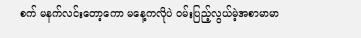စက် မနက်လင်းတော့ကော မနေ့ကလိုပဲ ဝမ်းပြည့်လွယ်မဲ့အစာမာမာ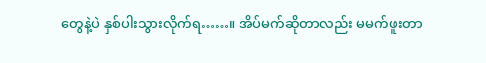တွေနဲ့ပဲ နှစ်ပါးသွားလိုက်ရ……။ အိပ်မက်ဆိုတာလည်း မမက်ဖူးတာ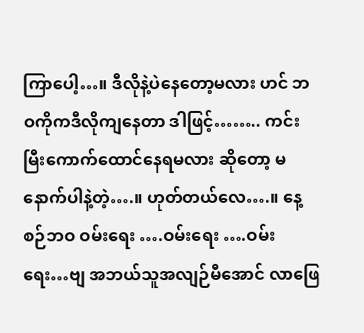ကြာပေါ့…။ ဒီလိုနဲ့ပဲနေတော့မလား ဟင် ဘဝကိုကဒီလိုကျနေတာ ဒါဖြင့်…….. ကင်းမြီးကောက်ထောင်နေရမလား ဆိုတော့ မနောက်ပါနဲ့တဲ့….။ ဟုတ်တယ်လေ….။ နေ့စဉ်ဘဝ ဝမ်းရေး ….ဝမ်းရေး ….ဝမ်းရေး…ဗျ အဘယ်သူအလျဉ်မီအောင် လာဖြေ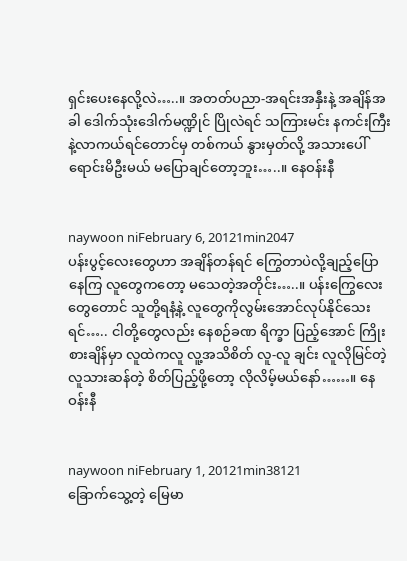ရှင်းပေးနေလို့လဲ…..။ အတတ်ပညာ-အရင်းအနှီးနဲ့ အချိန်အခါ ဒေါက်သုံးဒေါက်မဏ္ဍိုင် ပြိုလဲရင် သကြားမင်း နကင်းကြီးနဲ့လာကယ်ရင်တောင်မှ တစ်ကယ် နွားမှတ်လို့ အသားပေါ်ရောင်းမိဦးမယ် မပြောချင်တော့ဘူး…..။ နေဝန်းနီ


naywoon niFebruary 6, 20121min2047
ပန်းပွင့်လေးတွေဟာ အချိန်တန်ရင် ကြွေတာပဲလို့ချည့်ပြောနေကြ လူတွေကတော့ မသေတဲ့အတိုင်း…..။ ပန်းကြွေလေးတွေတောင် သူတို့ရနံ့နဲ့ လူတွေကိုလွမ်းအောင်လုပ်နိုင်သေးရင်….. ငါတို့တွေလည်း နေစဉ်ခဏ ရိက္ခာ ပြည့်အောင် ကြိုးစားချိန်မှာ လူထဲကလူ လူ့အသိစိတ် လူ-လူ ချင်း လူလိုမြင်တဲ့ လူသားဆန်တဲ့ စိတ်ပြည့်ဖို့တော့ လိုလိမ့်မယ်နော်……။ နေဝန်းနီ


naywoon niFebruary 1, 20121min38121
ခြောက်သွေ့တဲ့ မြေမာ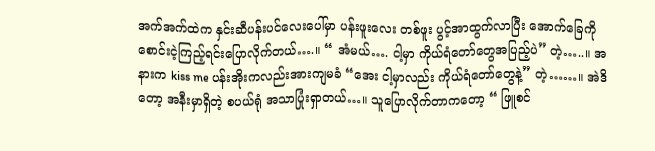အက်အက်ထဲက နှင်းဆီပန်းပင်လေးပေါ်မှာ ပန်းဖူးလေး တစ်ဖူး ပွင့်အာထွက်လာပြီး အောက်ခြေကိုစောင်းငဲ့ကြည့်ရင်းပြောလိုက်တယ်….။ “ အံမယ်…. ငါ့မှာ ကိုယ်ရံတော်တွေအပြည့်ပဲ” တဲ့…..။ အနားက kiss me ပန်းအိုးကလည်းအားကျမခံ “အေး ငါ့မှာလည်း ကိုယ်ရံတော်တွေနဲ့” တဲ့……။ အဲဒိတော့ အနီးမှာရှိတဲ့ စပယ်ရုံ အသာပြုံးရှာတယ်…။ သူပြောလိုက်တာကတော့ “ ဖြူစင်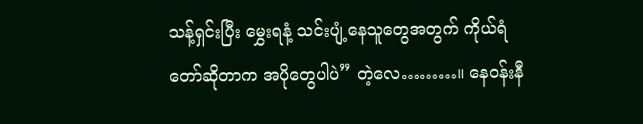သန့်ရှင်းပြီး မွှေးရနံ့ သင်းပျံ့နေသူတွေအတွက် ကိုယ်ရံတော်ဆိုတာက အပိုတွေပါပဲ” တဲ့လေ………။ နေဝန်းနီ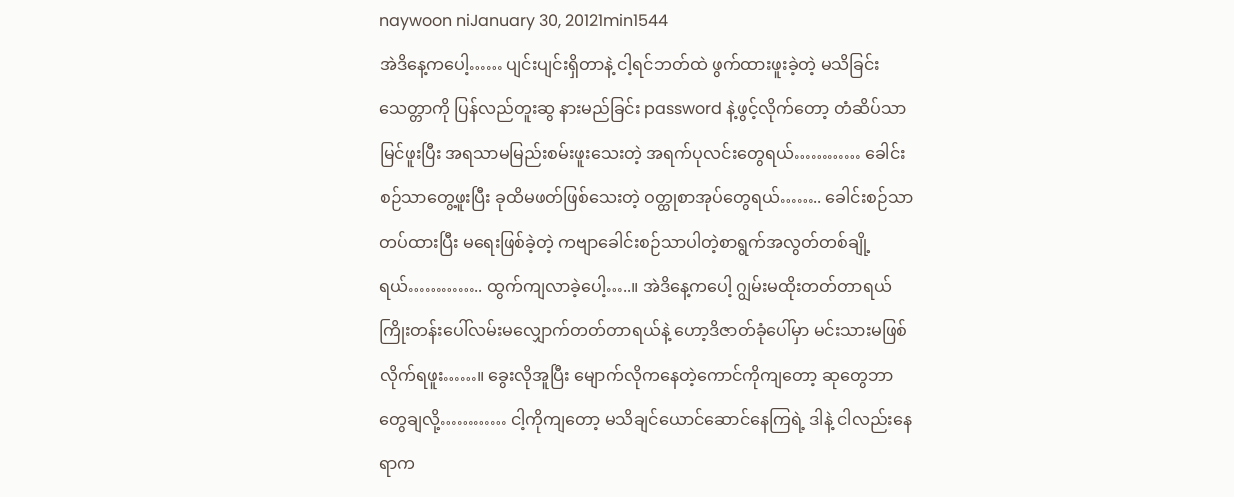naywoon niJanuary 30, 20121min1544
အဲဒိနေ့ကပေါ့…… ပျင်းပျင်းရှိတာနဲ့ ငါ့ရင်ဘတ်ထဲ ဖွက်ထားဖူးခဲ့တဲ့ မသိခြင်းသေတ္တာကို ပြန်လည်တူးဆွ နားမည်ခြင်း password နဲ့ဖွင့်လိုက်တော့ တံဆိပ်သာမြင်ဖူးပြီး အရသာမမြည်းစမ်းဖူးသေးတဲ့ အရက်ပုလင်းတွေရယ်………… ခေါင်းစဉ်သာတွေ့ဖူးပြီး ခုထိမဖတ်ဖြစ်သေးတဲ့ ဝတ္ထုစာအုပ်တွေရယ်…….. ခေါင်းစဉ်သာတပ်ထားပြီး မရေးဖြစ်ခဲ့တဲ့ ကဗျာခေါင်းစဉ်သာပါတဲ့စာရွက်အလွတ်တစ်ချို့ရယ်………….. ထွက်ကျလာခဲ့ပေါ့…..။ အဲဒိနေ့ကပေါ့ ဂျွမ်းမထိုးတတ်တာရယ် ကြိုးတန်းပေါ်လမ်းမလျှောက်တတ်တာရယ်နဲ့ ဟော့ဒိဇာတ်ခုံပေါ်မှာ မင်းသားမဖြစ်လိုက်ရဖူး……။ ခွေးလိုအူပြီး မျောက်လိုကနေတဲ့ကောင်ကိုကျတော့ ဆုတွေဘာတွေချလို့………… ငါ့ကိုကျတော့ မသိချင်ယောင်ဆောင်နေကြရဲ့ ဒါနဲ့ ငါလည်းနေရာက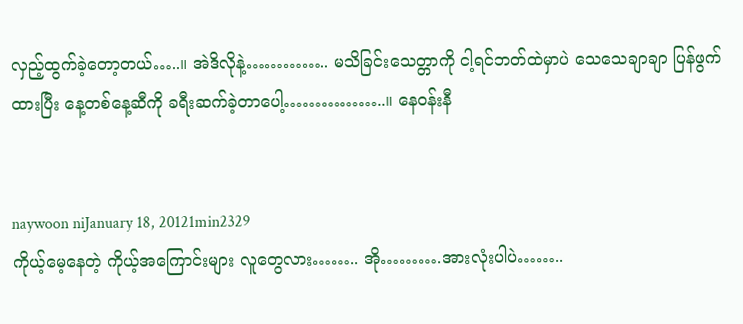လှည့်ထွက်ခဲ့တော့တယ်…..။ အဲဒိလိုနဲ့………….. မသိခြင်းသေတ္တာကို ငါ့ရင်ဘတ်ထဲမှာပဲ သေသေချာချာ ပြန်ဖွက်ထားပြီး နေ့တစ်နေ့ဆီကို ခရီးဆက်ခဲ့တာပေါ့……………..။ နေဝန်းနီ


naywoon niJanuary 18, 20121min2329
ကိုယ့်မေ့နေတဲ့ ကိုယ့်အကြောင်းများ လူတွေလား…….. အို……….အားလုံးပါပဲ……..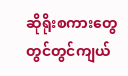ဆိုရိုးစကားတွေတွင်တွင်ကျယ်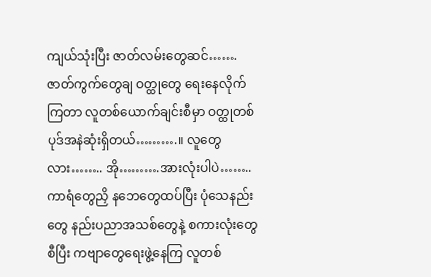ကျယ်သုံးပြီး ဇာတ်လမ်းတွေဆင်……. ဇာတ်ကွက်တွေချ ဝတ္ထုတွေ ရေးနေလိုက်ကြတာ လူတစ်ယောက်ချင်းစီမှာ ဝတ္ထုတစ်ပုဒ်အနဲဆုံးရှိတယ်……….။ လူတွေလား…….. အို……….အားလုံးပါပဲ…….. ကာရံတွေညှိ နဘေတွေထပ်ပြီး ပုံသေနည်းတွေ နည်းပညာအသစ်တွေနဲ့ စကားလုံးတွေစီပြီး ကဗျာတွေရေးဖွဲ့နေကြ လူတစ်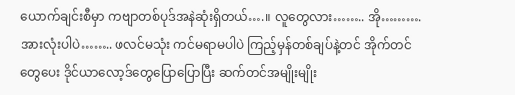ယောက်ချင်းစီမှာ ကဗျာတစ်ပုဒ်အနဲဆုံးရှိတယ်….။ လူတွေလား…….. အို……….အားလုံးပါပဲ…….. ဖလင်မသုံး ကင်မရာမပါပဲ ကြည့်မှန်တစ်ချပ်နဲ့တင် အိုက်တင်တွေပေး ဒိုင်ယာလော့ဒ်တွေပြောပြောပြီး ဆက်တင်အမျိုးမျိုး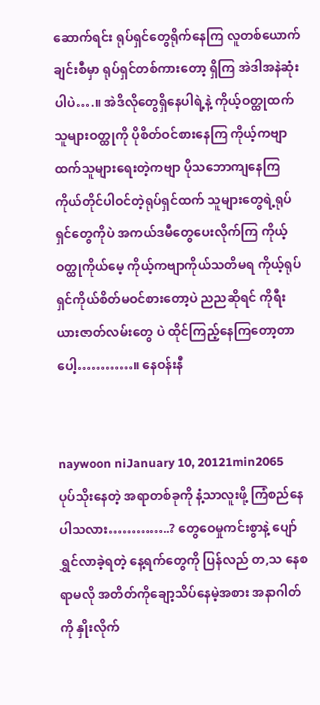ဆောက်ရင်း ရုပ်ရှင်တွေရိုက်နေကြ လူတစ်ယောက်ချင်းစီမှာ ရုပ်ရှင်တစ်ကားတော့ ရှိကြ အဲဒါအနဲဆုံးပါပဲ….။ အဲဒိလိုတွေရှိနေပါရဲ့နဲ့ ကိုယ့်ဝတ္ထုထက်သူများဝတ္ထုကို ပိုစိတ်ဝင်စားနေကြ ကိုယ့်ကဗျာထက်သူများရေးတဲ့ကဗျာ ပိုသဘောကျနေကြ ကိုယ်တိုင်ပါဝင်တဲ့ရုပ်ရှင်ထက် သူများတွေရဲ့ရုပ်ရှင်တွေကိုပဲ အကယ်ဒမီတွေပေးလိုက်ကြ ကိုယ့်ဝတ္ထုကိုယ်မေ့ ကိုယ့်ကဗျာကိုယ်သတိမရ ကိုယ့်ရုပ်ရှင်ကိုယ်စိတ်မဝင်စားတော့ပဲ ညညဆိုရင် ကိုရီးယားဇာတ်လမ်းတွေ ပဲ ထိုင်ကြည့်နေကြတော့တာပေါ့…………။ နေဝန်းနီ


naywoon niJanuary 10, 20121min2065
ပုပ်သိုးနေတဲ့ အရာတစ်ခုကို နံ့သာလူးဖို့ ကြံစည်နေပါသလား…………..? တွေဝေမှုကင်းစွာနဲ့ ပျော်ရွှင်လာခဲ့ရတဲ့ နေ့ရက်တွေကို ပြန်လည် တ,သ နေစရာမလို အတိတ်ကိုချော့သိပ်နေမဲ့အစား အနာဂါတ်ကို နှိုးလိုက်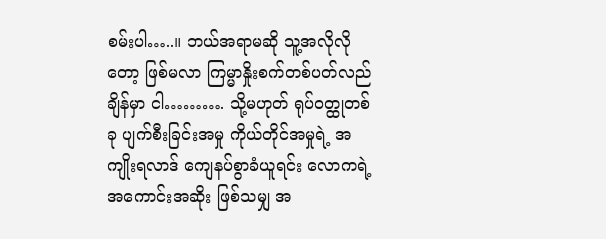စမ်းပါ…..။ ဘယ်အရာမဆို သူ့အလိုလိုတော့ ဖြစ်မလာ ကြမ္မာနှိုးစက်တစ်ပတ်လည်ချိန်မှာ ငါ………. သို့မဟုတ် ရုပ်ဝတ္ထုတစ်ခု ပျက်စီးခြင်းအမှု ကိုယ်တိုင်အမှုရဲ့ အကျိုးရလာဒ် ကျေနပ်စွာခံယူရင်း လောကရဲ့ အကောင်းအဆိုး ဖြစ်သမျှ အ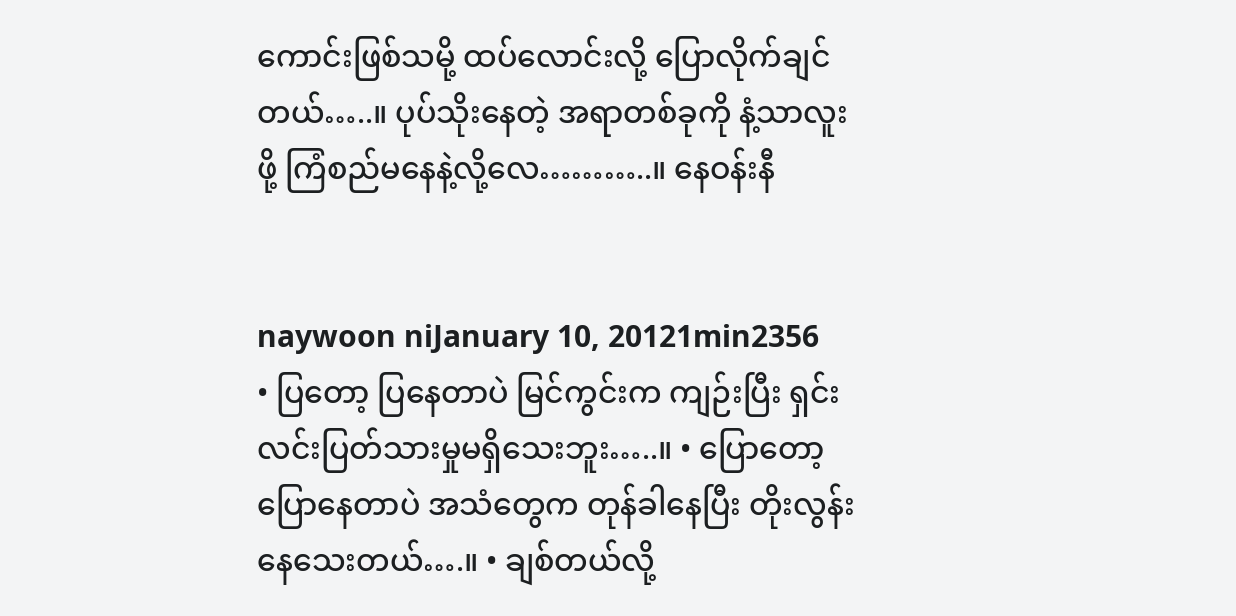ကောင်းဖြစ်သမို့ ထပ်လောင်းလို့ ပြောလိုက်ချင်တယ်…..။ ပုပ်သိုးနေတဲ့ အရာတစ်ခုကို နံ့သာလူးဖို့ ကြံစည်မနေနဲ့လို့လေ………..။ နေဝန်းနီ


naywoon niJanuary 10, 20121min2356
• ပြတော့ ပြနေတာပဲ မြင်ကွင်းက ကျဉ်းပြီး ရှင်းလင်းပြတ်သားမှုမရှိသေးဘူး…..။ • ပြောတော့ ပြောနေတာပဲ အသံတွေက တုန်ခါနေပြီး တိုးလွန်းနေသေးတယ်….။ • ချစ်တယ်လို့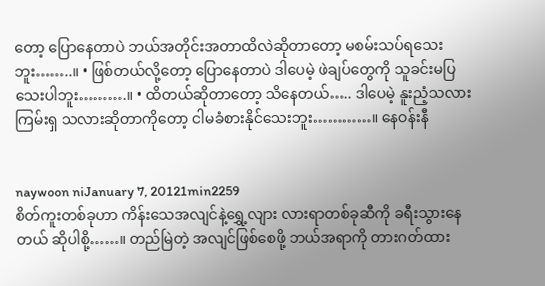တော့ ပြောနေတာပဲ ဘယ်အတိုင်းအတာထိလဲဆိုတာတော့ မစမ်းသပ်ရသေးဘူး……..။ • ဖြစ်တယ်လို့တော့ ပြောနေတာပဲ ဒါပေမဲ့ ဖဲချပ်တွေကို သူခင်းမပြသေးပါဘူး……….။ • ထိတယ်ဆိုတာတော့ သိနေတယ်….. ဒါပေမဲ့ နူးညံ့သလား ကြမ်းရှ သလားဆိုတာကိုတော့ ငါမခံစားနိုင်သေးဘူး…………။ နေဝန်းနီ


naywoon niJanuary 7, 20121min2259
စိတ်ကူးတစ်ခုဟာ ကိန်းသေအလျင်နဲ့ရွှေ့လျား လားရာတစ်ခုဆီကို ခရီးသွားနေတယ် ဆိုပါစို့……။ တည်မြဲတဲ့ အလျင်ဖြစ်စေဖို့ ဘယ်အရာကို တားဂတ်ထား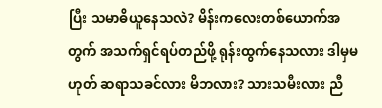ပြီး သမာဓိယူနေသလဲ? မိန်းကလေးတစ်ယောက်အတွက် အသက်ရှင်ရပ်တည်ဖို့ ရုန်းထွက်နေသလား ဒါမှမဟုတ် ဆရာသခင်လား မိဘလား? သားသမီးလား ညီ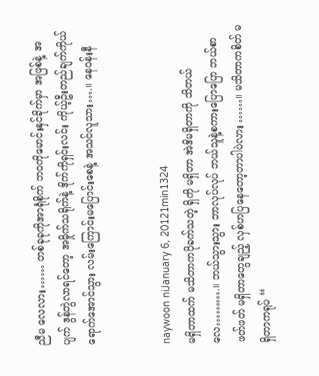ညီမ လေလား…… တစ်ခုခုကိုအာရုံစိုက် ဘဝကိုမောင်းနှင်ခိုက်မှာ အဖြစ်နဲ့ အပျက် ဒွန်တွဲလာရင်တော့ အမှိုက်သရိုက်နဲ့ ဒိုက်ကိုရှင်းလင်း ကိုယ့်ဦးတည်ချက်ကိုယ်ရောက်အောင်သွား လမ်းကြောင်းမပြောင်းစေနဲ့ အသင်လူသား….။ နေဝန်းနီ


naywoon niJanuary 6, 20121min1324
မရှိတာထက် မသိတာကပိုခက်သတဲ့ ရှိကို မရှိတာ အဲဒိမရှိတာကို သိတယ်လေ……….။ ဘယ်သွားသွား ဘာလုပ်လုပ် ဘယ်သူနဲ့စကားပြောပြော ဘယ်စာဖတ်ဖတ် မရှိတာတွေချည့် လှစ်ဟပြနေတော့တာပါပဲလား……။ မသိတာကစိတ် မရှိတာကရုပ် “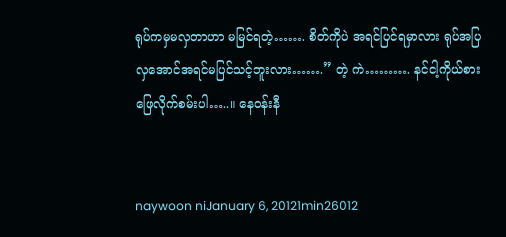ရုပ်ကမှမလှတာဟာ မမြင်ရတဲ့……. စိတ်ကိုပဲ အရင်ပြင်ရမှာလား ရုပ်အပြလှအောင်အရင်မပြင်သင့်ဘူးလား…….” တဲ့ ကဲ………. နင်ငါ့ကိုယ်စားဖြေလိုက်စမ်းပါ…..။ နေဝန်းနီ


naywoon niJanuary 6, 20121min26012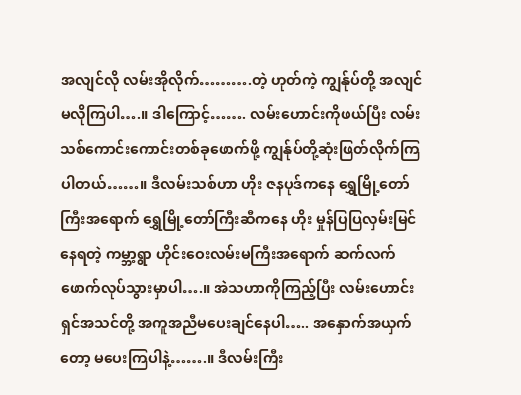အလျင်လို လမ်းအိုလိုက်……….တဲ့ ဟုတ်ကဲ့ ကျွန်ုပ်တို့ အလျင်မလိုကြပါ….။ ဒါကြောင့်……. လမ်းဟောင်းကိုဖယ်ပြီး လမ်းသစ်ကောင်းကောင်းတစ်ခုဖောက်ဖို့ ကျွန်ုပ်တို့ဆုံးဖြတ်လိုက်ကြပါတယ်……။ ဒီလမ်းသစ်ဟာ ဟိုး ဇနပုဒ်ကနေ ရွှေမြို့တော်ကြီးအရောက် ရွှေမြို့တော်ကြီးဆီကနေ ဟိုး မှုန်ပြပြလှမ်းမြင်နေရတဲ့ ကမ္ဘာ့ရွာ ဟိုင်းဝေးလမ်းမကြီးအရောက် ဆက်လက်ဖောက်လုပ်သွားမှာပါ….။ အဲသဟာကိုကြည့်ပြီး လမ်းဟောင်းရှင်အသင်တို့ အကူအညီမပေးချင်နေပါ….. အနှောက်အယှက်တော့ မပေးကြပါနဲ့…….။ ဒီလမ်းကြီး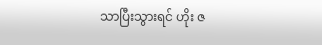သာပြီးသွားရင် ဟိုး ဇ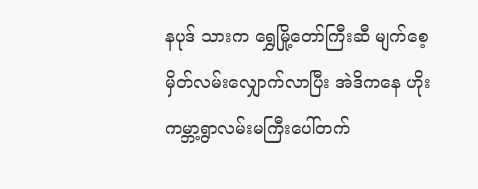နပုဒ် သားက ရွှေမြို့တော်ကြီးဆီ မျက်စေ့မှိတ်လမ်းလျှောက်လာပြီး အဲဒိကနေ ဟိုး ကမ္ဘာ့ရွာလမ်းမကြီးပေါ်တက်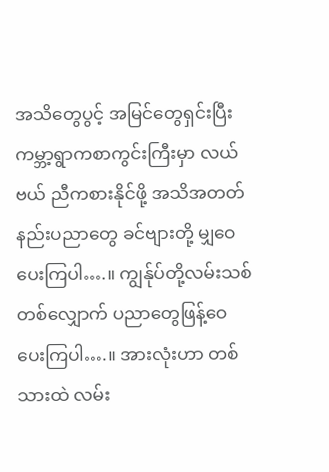အသိတွေပွင့် အမြင်တွေရှင်းပြီး ကမ္ဘာ့ရွာကစာကွင်းကြီးမှာ လယ်ဗယ် ညီကစားနိုင်ဖို့ အသိအတတ် နည်းပညာတွေ ခင်ဗျားတို့ မျှဝေပေးကြပါ….။ ကျွန်ုပ်တို့လမ်းသစ်တစ်လျှောက် ပညာတွေဖြန့်ဝေပေးကြပါ….။ အားလုံးဟာ တစ်သားထဲ လမ်း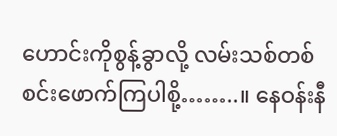ဟောင်းကိုစွန့်ခွာလို့ လမ်းသစ်တစ်စင်းဖောက်ကြပါစို့……..။ နေဝန်းနီ